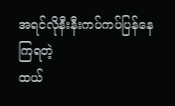အရင်လိုနီးနီးကပ်ကပ်ပြန်နေကြရတဲ့
ထယ်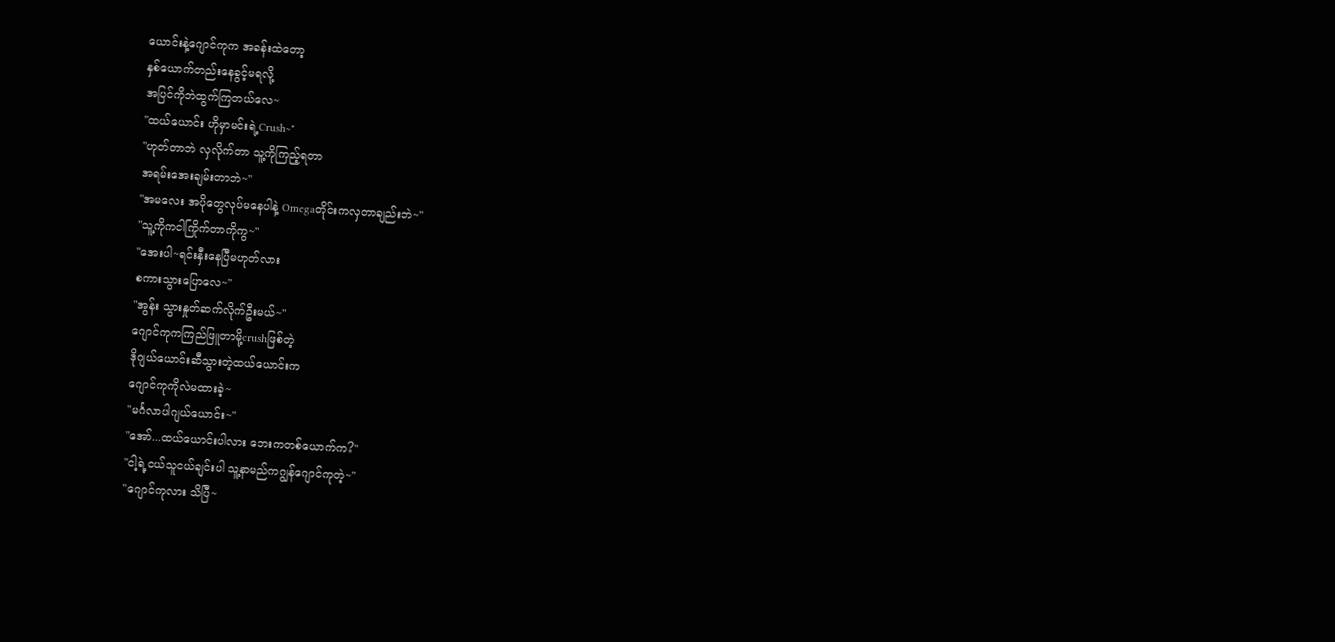ယောင်းနဲ့ဂျောင်ကုက အခန်းထဲတော့
နှစ်ယောက်တည်းနေခွင့်မရလို့
အပြင်ကိုဘဲထွက်ကြတယ်လေ~
"ထယ်ယောင်း ဟိုမှာမင်းရဲ့Crush~"
"ဟုတ်တာဘဲ လှလိုက်တာ သူ့ကိုကြည့်ရတာ
အရမ်းအေးချမ်းတာဘဲ~"
"အမလေး အပိုတွေလုပ်မနေပါနဲ့ Omegaတိုင်းကလှတာချည်းဘဲ~"
"သူ့ကိုကငါကြိုက်တာကိုကွ~"
"အေးပါ~ရင်းနှီးနေပြီမဟုတ်လား
စကားသွားပြောလေ~"
"အွန်း သွားနှုတ်ဆက်လိုက်ဦးမယ်~"
ဂျောင်ကုကကြည်ဖြူတာမို့crushဖြစ်တဲ့
ဒိုဂျယ်ယောင်းဆီသွားတဲ့ထယ်ယောင်းက
ဂျောင်ကုကိုလဲမထားခဲ့~
"မင်္ဂလာပါဂျယ်ယောင်း~"
"အော်...ထယ်ယောင်းပါလား ဘေးကတစ်ယောက်က?"
"ငါ့ရဲ့ငယ်သူငယ်ချင်းပါ သူ့နာမည်ကဂျွန်ဂျောင်ကုတဲ့~"
"ဂျောင်ကုလား သိပြီ~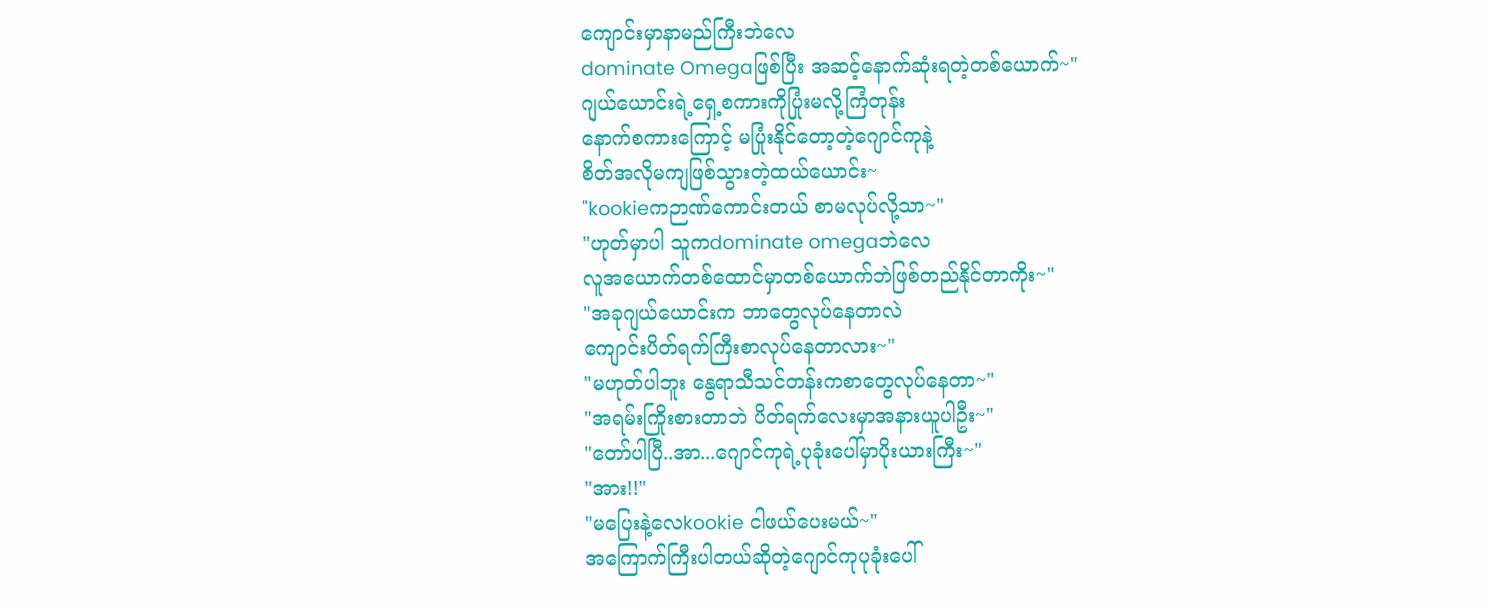ကျောင်းမှာနာမည်ကြီးဘဲလေ
dominate Omegaဖြစ်ပြီး အဆင့်နောက်ဆုံးရတဲ့တစ်ယောက်~"
ဂျယ်ယောင်းရဲ့ရှေ့စကားကိုပြုံးမလို့ကြံတုန်း
နောက်စကားကြောင့် မပြုံးနိုင်တော့တဲ့ဂျောင်ကုနဲ့
စိတ်အလိုမကျဖြစ်သွားတဲ့ထယ်ယောင်း~
"kookieကဉာဏ်ကောင်းတယ် စာမလုပ်လို့သာ~"
"ဟုတ်မှာပါ သူကdominate omegaဘဲလေ
လူအယောက်တစ်ထောင်မှာတစ်ယောက်ဘဲဖြစ်တည်နိုင်တာကိုး~"
"အခုဂျယ်ယောင်းက ဘာတွေလုပ်နေတာလဲ
ကျောင်းပိတ်ရက်ကြီးစာလုပ်နေတာလား~"
"မဟုတ်ပါဘူး နွေရာသီသင်တန်းကစာတွေလုပ်နေတာ~"
"အရမ်းကြိုးစားတာဘဲ ပိတ်ရက်လေးမှာအနားယူပါဦး~"
"တော်ပါပြီ..အာ...ဂျောင်ကုရဲ့ပုခုံးပေါ်မှာပိုးယားကြီး~"
"အား!!"
"မပြေးနဲ့လေkookie ငါဖယ်ပေးမယ်~"
အကြောက်ကြီးပါတယ်ဆိုတဲ့ဂျောင်ကုပုခုံးပေါ်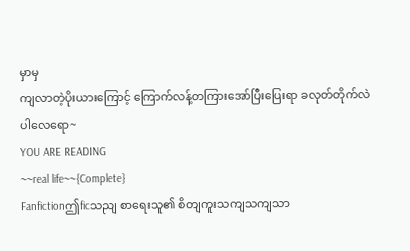မှာမှ
ကျလာတဲ့ပိုးယားကြောင့် ကြောက်လန့်တကြားအော်ပြီးပြေးရာ ခလုတ်တိုက်လဲပါလေရော~
YOU ARE READING
~~real life~~{Complete}
Fanfictionဤficသညျ စာရေးသူ၏ စိတျကူးသကျသကျသာ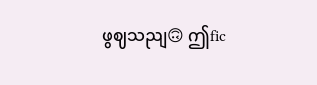ဖွဈသညျ🙃 ဤfic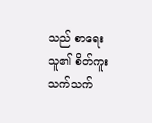သည် စာရေးသူ၏ စိတ်ကူးသက်သက်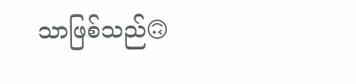သာဖြစ်သည်🙃